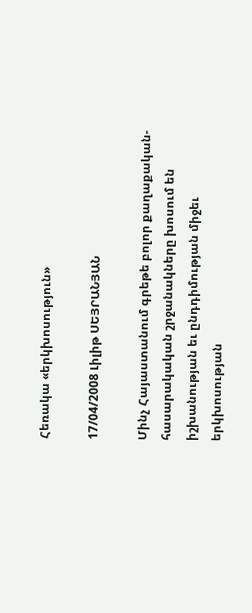Հեռակա «երկխոսություն»

17/04/2008 Լիլիթ ՍԵՅՐԱՆՅԱՆ

Մինչ Հայաստանում գրեթե բոլոր քաղաքական-հասարակական շրջանակները խոսում են իշխանության եւ ընդդիմության միջեւ երկխոսության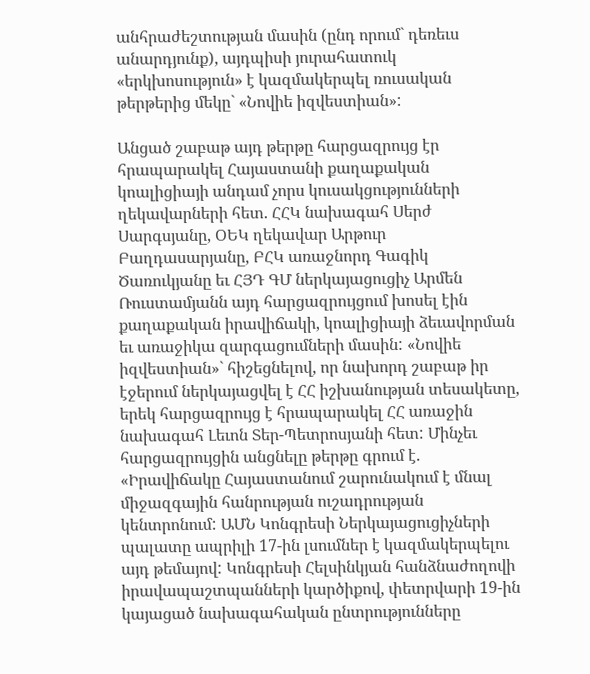անհրաժեշտության մասին (ընդ որում` դեռեւս անարդյունք), այդպիսի յուրահատուկ «երկխոսություն» է կազմակերպել ռուսական թերթերից մեկը` «Նովիե իզվեստիան»:

Անցած շաբաթ այդ թերթը հարցազրույց էր հրապարակել Հայաստանի քաղաքական կոալիցիայի անդամ չորս կուսակցությունների ղեկավարների հետ. ՀՀԿ նախագահ Սերժ Սարգսյանը, ՕԵԿ ղեկավար Արթուր Բաղդասարյանը, ԲՀԿ առաջնորդ Գագիկ Ծառուկյանը եւ ՀՅԴ ԳՄ ներկայացուցիչ Արմեն Ռուստամյանն այդ հարցազրույցում խոսել էին քաղաքական իրավիճակի, կոալիցիայի ձեւավորման եւ առաջիկա զարգացումների մասին: «Նովիե իզվեստիան»` հիշեցնելով, որ նախորդ շաբաթ իր էջերում ներկայացվել է ՀՀ իշխանության տեսակետը, երեկ հարցազրույց է հրապարակել ՀՀ առաջին նախագահ Լեւոն Տեր-Պետրոսյանի հետ: Մինչեւ հարցազրույցին անցնելը թերթը գրում է. «Իրավիճակը Հայաստանում շարունակում է մնալ միջազգային հանրության ուշադրության կենտրոնում: ԱՄՆ Կոնգրեսի Ներկայացուցիչների պալատը ապրիլի 17-ին լսումներ է կազմակերպելու այդ թեմայով: Կոնգրեսի Հելսինկյան հանձնաժողովի իրավապաշտպանների կարծիքով, փետրվարի 19-ին կայացած նախագահական ընտրությունները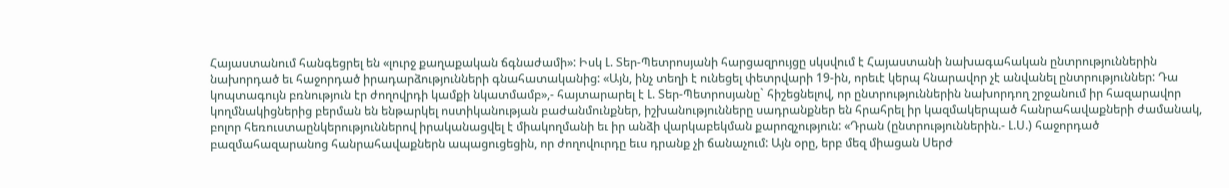Հայաստանում հանգեցրել են «լուրջ քաղաքական ճգնաժամի»: Իսկ Լ. Տեր-Պետրոսյանի հարցազրույցը սկսվում է Հայաստանի նախագահական ընտրություններին նախորդած եւ հաջորդած իրադարձությունների գնահատականից: «Այն, ինչ տեղի է ունեցել փետրվարի 19-ին, որեւէ կերպ հնարավոր չէ անվանել ընտրություններ: Դա կոպտագույն բռնություն էր ժողովրդի կամքի նկատմամբ»,- հայտարարել է Լ. Տեր-Պետրոսյանը` հիշեցնելով, որ ընտրություններին նախորդող շրջանում իր հազարավոր կողմնակիցներից բերման են ենթարկել ոստիկանության բաժանմունքներ, իշխանությունները սադրանքներ են հրահրել իր կազմակերպած հանրահավաքների ժամանակ, բոլոր հեռուստաընկերություններով իրականացվել է միակողմանի եւ իր անձի վարկաբեկման քարոզչություն: «Դրան (ընտրություններին.- Լ.Ս.) հաջորդած բազմահազարանոց հանրահավաքներն ապացուցեցին, որ ժողովուրդը եւս դրանք չի ճանաչում: Այն օրը, երբ մեզ միացան Սերժ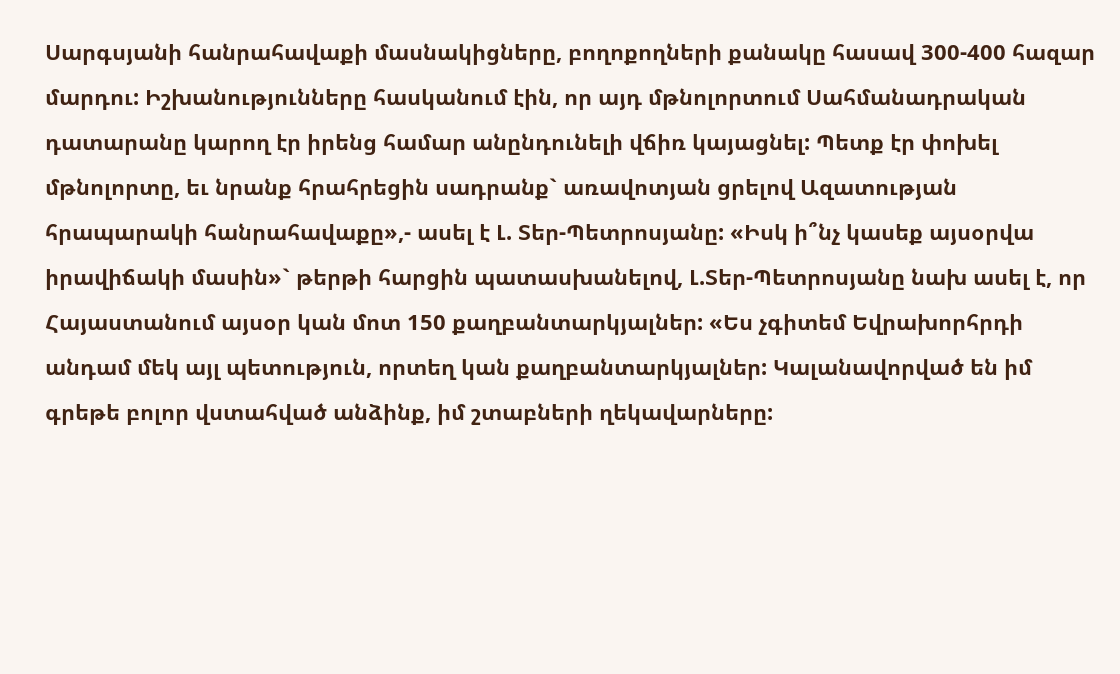Սարգսյանի հանրահավաքի մասնակիցները, բողոքողների քանակը հասավ 300-400 հազար մարդու: Իշխանությունները հասկանում էին, որ այդ մթնոլորտում Սահմանադրական դատարանը կարող էր իրենց համար անընդունելի վճիռ կայացնել: Պետք էր փոխել մթնոլորտը, եւ նրանք հրահրեցին սադրանք` առավոտյան ցրելով Ազատության հրապարակի հանրահավաքը»,- ասել է Լ. Տեր-Պետրոսյանը: «Իսկ ի՞նչ կասեք այսօրվա իրավիճակի մասին»` թերթի հարցին պատասխանելով, Լ.Տեր-Պետրոսյանը նախ ասել է, որ Հայաստանում այսօր կան մոտ 150 քաղբանտարկյալներ: «Ես չգիտեմ Եվրախորհրդի անդամ մեկ այլ պետություն, որտեղ կան քաղբանտարկյալներ: Կալանավորված են իմ գրեթե բոլոր վստահված անձինք, իմ շտաբների ղեկավարները: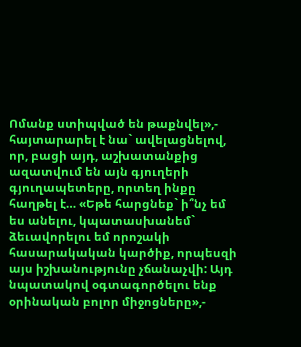Ոմանք ստիպված են թաքնվել»,- հայտարարել է նա` ավելացնելով, որ, բացի այդ, աշխատանքից ազատվում են այն գյուղերի գյուղապետերը, որտեղ ինքը հաղթել է… «Եթե հարցնեք` ի՞նչ եմ ես անելու, կպատասխանեմ` ձեւավորելու եմ որոշակի հասարակական կարծիք, որպեսզի այս իշխանությունը չճանաչվի: Այդ նպատակով օգտագործելու ենք օրինական բոլոր միջոցները»,-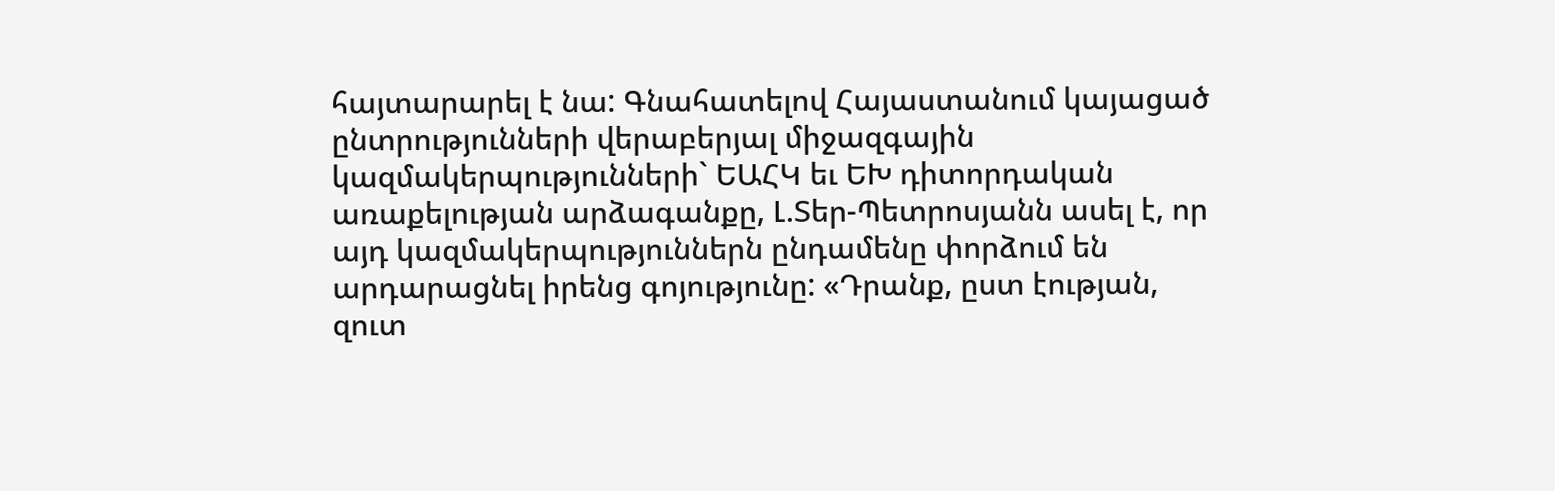հայտարարել է նա: Գնահատելով Հայաստանում կայացած ընտրությունների վերաբերյալ միջազգային կազմակերպությունների` ԵԱՀԿ եւ ԵԽ դիտորդական առաքելության արձագանքը, Լ.Տեր-Պետրոսյանն ասել է, որ այդ կազմակերպություններն ընդամենը փորձում են արդարացնել իրենց գոյությունը: «Դրանք, ըստ էության, զուտ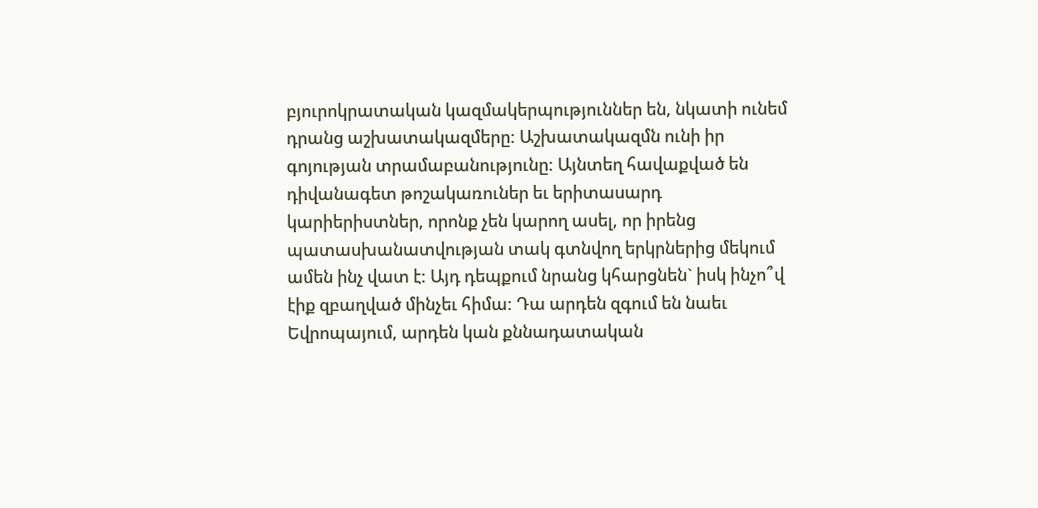բյուրոկրատական կազմակերպություններ են, նկատի ունեմ դրանց աշխատակազմերը: Աշխատակազմն ունի իր գոյության տրամաբանությունը: Այնտեղ հավաքված են դիվանագետ թոշակառուներ եւ երիտասարդ կարիերիստներ, որոնք չեն կարող ասել, որ իրենց պատասխանատվության տակ գտնվող երկրներից մեկում ամեն ինչ վատ է: Այդ դեպքում նրանց կհարցնեն` իսկ ինչո՞վ էիք զբաղված մինչեւ հիմա: Դա արդեն զգում են նաեւ Եվրոպայում, արդեն կան քննադատական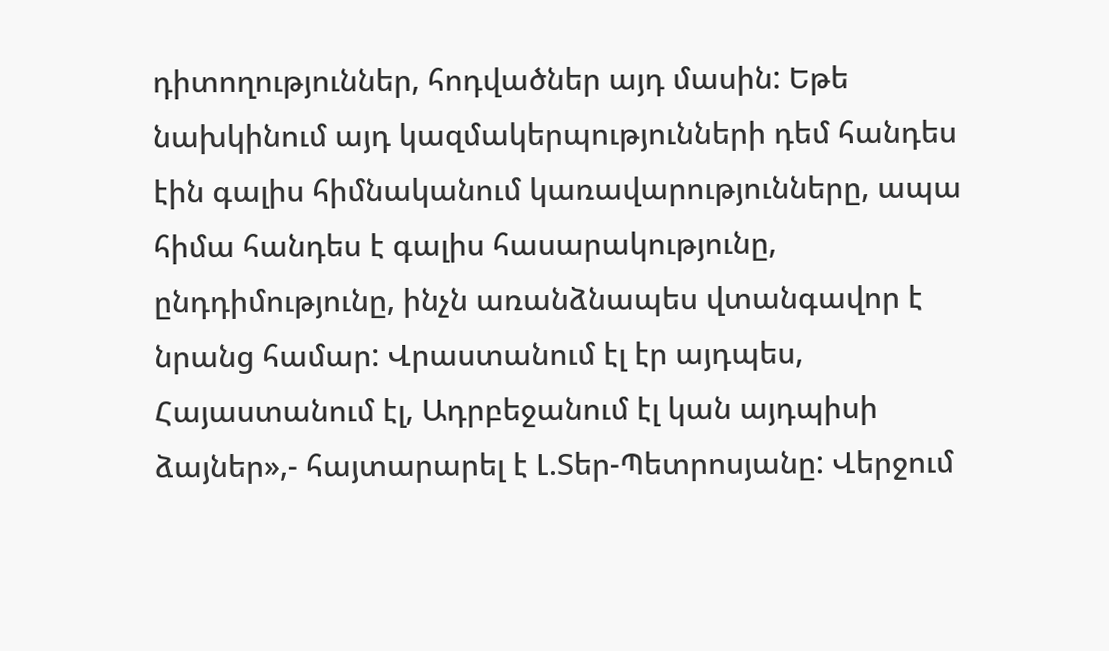դիտողություններ, հոդվածներ այդ մասին: Եթե նախկինում այդ կազմակերպությունների դեմ հանդես էին գալիս հիմնականում կառավարությունները, ապա հիմա հանդես է գալիս հասարակությունը, ընդդիմությունը, ինչն առանձնապես վտանգավոր է նրանց համար: Վրաստանում էլ էր այդպես, Հայաստանում էլ, Ադրբեջանում էլ կան այդպիսի ձայներ»,- հայտարարել է Լ.Տեր-Պետրոսյանը: Վերջում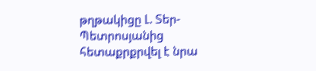թղթակիցը Լ. Տեր-Պետրոսյանից հետաքրքրվել է նրա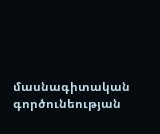մասնագիտական գործունեության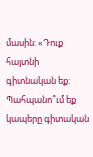մասին: «Դուք հայտնի գիտնական եք: Պահպանո՞ւմ եք կապերը գիտական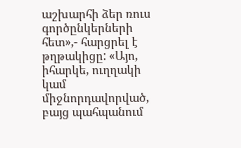աշխարհի ձեր ռուս գործընկերների հետ»,- հարցրել է թղթակիցը: «Այո, իհարկե, ուղղակի կամ միջնորդավորված, բայց պահպանում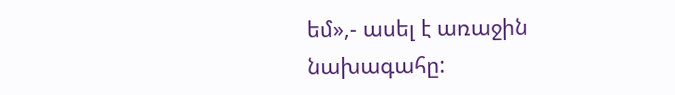եմ»,- ասել է առաջին նախագահը: